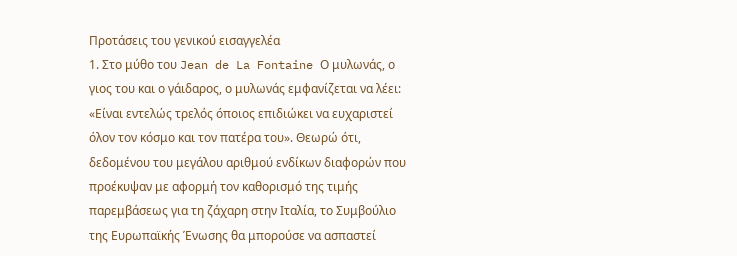Προτάσεις του γενικού εισαγγελέα
1. Στο μύθο του Jean de La Fontaine Ο μυλωνάς, ο γιος του και ο γάιδαρος, ο μυλωνάς εμφανίζεται να λέει: «Είναι εντελώς τρελός όποιος επιδιώκει να ευχαριστεί όλον τον κόσμο και τον πατέρα του». Θεωρώ ότι, δεδομένου του μεγάλου αριθμού ενδίκων διαφορών που προέκυψαν με αφορμή τον καθορισμό της τιμής παρεμβάσεως για τη ζάχαρη στην Ιταλία, το Συμβούλιο της Ευρωπαϊκής Ένωσης θα μπορούσε να ασπαστεί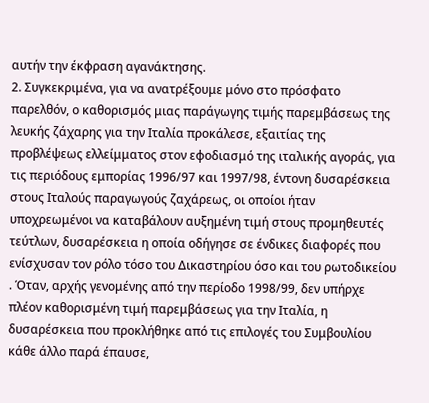αυτήν την έκφραση αγανάκτησης.
2. Συγκεκριμένα, για να ανατρέξουμε μόνο στο πρόσφατο παρελθόν, ο καθορισμός μιας παράγωγης τιμής παρεμβάσεως της λευκής ζάχαρης για την Ιταλία προκάλεσε, εξαιτίας της προβλέψεως ελλείμματος στον εφοδιασμό της ιταλικής αγοράς, για τις περιόδους εμπορίας 1996/97 και 1997/98, έντονη δυσαρέσκεια στους Ιταλούς παραγωγούς ζαχάρεως, οι οποίοι ήταν υποχρεωμένοι να καταβάλουν αυξημένη τιμή στους προμηθευτές τεύτλων, δυσαρέσκεια η οποία οδήγησε σε ένδικες διαφορές που ενίσχυσαν τον ρόλο τόσο του Δικαστηρίου όσο και του ρωτοδικείου . Όταν, αρχής γενομένης από την περίοδο 1998/99, δεν υπήρχε πλέον καθορισμένη τιμή παρεμβάσεως για την Ιταλία, η δυσαρέσκεια που προκλήθηκε από τις επιλογές του Συμβουλίου κάθε άλλο παρά έπαυσε,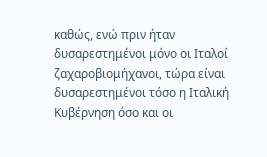καθώς, ενώ πριν ήταν δυσαρεστημένοι μόνο οι Ιταλοί ζαχαροβιομήχανοι, τώρα είναι δυσαρεστημένοι τόσο η Ιταλική Κυβέρνηση όσο και οι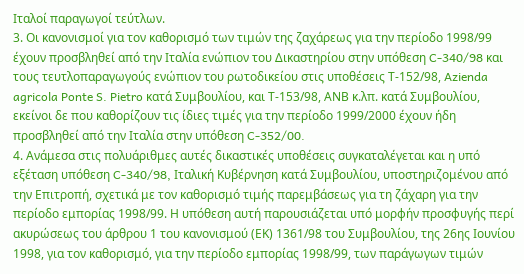Ιταλοί παραγωγοί τεύτλων.
3. Οι κανονισμοί για τον καθορισμό των τιμών της ζαχάρεως για την περίοδο 1998/99 έχουν προσβληθεί από την Ιταλία ενώπιον του Δικαστηρίου στην υπόθεση C-340/98 και τους τευτλοπαραγωγούς ενώπιον του ρωτοδικείου στις υποθέσεις Τ-152/98, Azienda agricola Ponte S. Pietro κατά Συμβουλίου, και Τ-153/98, ΑΝΒ κ.λπ. κατά Συμβουλίου, εκείνοι δε που καθορίζουν τις ίδιες τιμές για την περίοδο 1999/2000 έχουν ήδη προσβληθεί από την Ιταλία στην υπόθεση C-352/00.
4. Ανάμεσα στις πολυάριθμες αυτές δικαστικές υποθέσεις συγκαταλέγεται και η υπό εξέταση υπόθεση C-340/98, Ιταλική Κυβέρνηση κατά Συμβουλίου, υποστηριζομένου από την Επιτροπή, σχετικά με τον καθορισμό τιμής παρεμβάσεως για τη ζάχαρη για την περίοδο εμπορίας 1998/99. Η υπόθεση αυτή παρουσιάζεται υπό μορφήν προσφυγής περί ακυρώσεως του άρθρου 1 του κανονισμού (ΕΚ) 1361/98 του Συμβουλίου, της 26ης Ιουνίου 1998, για τον καθορισμό, για την περίοδο εμπορίας 1998/99, των παράγωγων τιμών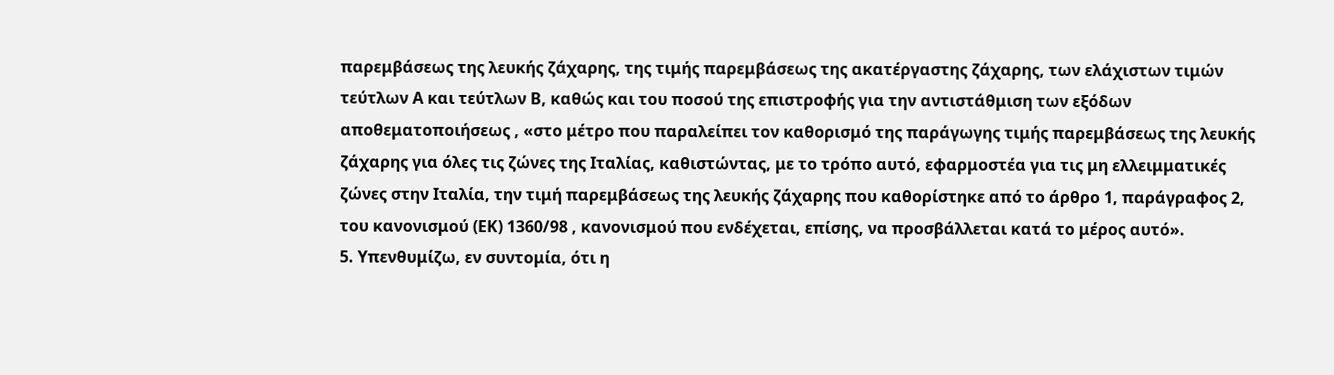παρεμβάσεως της λευκής ζάχαρης, της τιμής παρεμβάσεως της ακατέργαστης ζάχαρης, των ελάχιστων τιμών τεύτλων Α και τεύτλων Β, καθώς και του ποσού της επιστροφής για την αντιστάθμιση των εξόδων αποθεματοποιήσεως , «στο μέτρο που παραλείπει τον καθορισμό της παράγωγης τιμής παρεμβάσεως της λευκής ζάχαρης για όλες τις ζώνες της Ιταλίας, καθιστώντας, με το τρόπο αυτό, εφαρμοστέα για τις μη ελλειμματικές ζώνες στην Ιταλία, την τιμή παρεμβάσεως της λευκής ζάχαρης που καθορίστηκε από το άρθρο 1, παράγραφος 2, του κανονισμού (ΕΚ) 1360/98 , κανονισμού που ενδέχεται, επίσης, να προσβάλλεται κατά το μέρος αυτό».
5. Υπενθυμίζω, εν συντομία, ότι η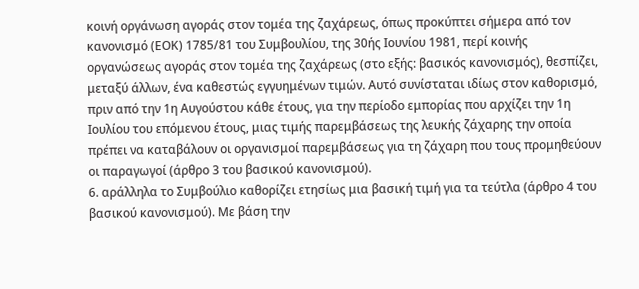κοινή οργάνωση αγοράς στον τομέα της ζαχάρεως, όπως προκύπτει σήμερα από τον κανονισμό (ΕΟΚ) 1785/81 του Συμβουλίου, της 30ής Ιουνίου 1981, περί κοινής οργανώσεως αγοράς στον τομέα της ζαχάρεως (στο εξής: βασικός κανονισμός), θεσπίζει, μεταξύ άλλων, ένα καθεστώς εγγυημένων τιμών. Αυτό συνίσταται ιδίως στον καθορισμό, πριν από την 1η Αυγούστου κάθε έτους, για την περίοδο εμπορίας που αρχίζει την 1η Ιουλίου του επόμενου έτους, μιας τιμής παρεμβάσεως της λευκής ζάχαρης την οποία πρέπει να καταβάλουν οι οργανισμοί παρεμβάσεως για τη ζάχαρη που τους προμηθεύουν οι παραγωγοί (άρθρο 3 του βασικού κανονισμού).
6. αράλληλα το Συμβούλιο καθορίζει ετησίως μια βασική τιμή για τα τεύτλα (άρθρο 4 του βασικού κανονισμού). Με βάση την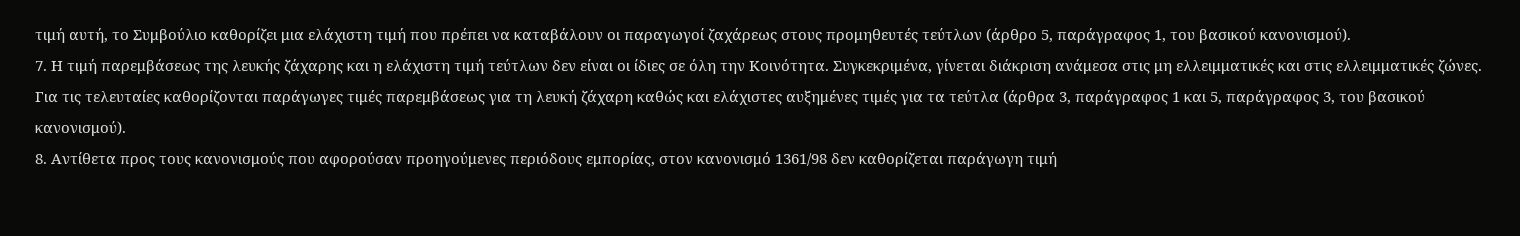τιμή αυτή, το Συμβούλιο καθορίζει μια ελάχιστη τιμή που πρέπει να καταβάλουν οι παραγωγοί ζαχάρεως στους προμηθευτές τεύτλων (άρθρο 5, παράγραφος 1, του βασικού κανονισμού).
7. Η τιμή παρεμβάσεως της λευκής ζάχαρης και η ελάχιστη τιμή τεύτλων δεν είναι οι ίδιες σε όλη την Κοινότητα. Συγκεκριμένα, γίνεται διάκριση ανάμεσα στις μη ελλειμματικές και στις ελλειμματικές ζώνες. Για τις τελευταίες καθορίζονται παράγωγες τιμές παρεμβάσεως για τη λευκή ζάχαρη καθώς και ελάχιστες αυξημένες τιμές για τα τεύτλα (άρθρα 3, παράγραφος 1 και 5, παράγραφος 3, του βασικού κανονισμού).
8. Αντίθετα προς τους κανονισμούς που αφορούσαν προηγούμενες περιόδους εμπορίας, στον κανονισμό 1361/98 δεν καθορίζεται παράγωγη τιμή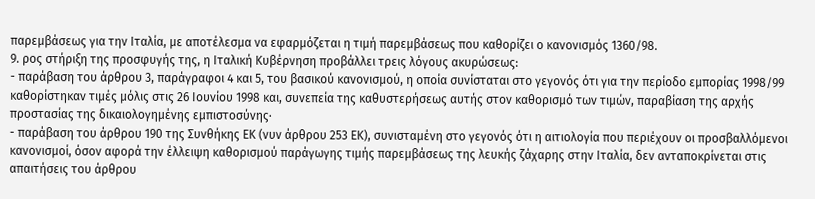παρεμβάσεως για την Ιταλία, με αποτέλεσμα να εφαρμόζεται η τιμή παρεμβάσεως που καθορίζει ο κανονισμός 1360/98.
9. ρος στήριξη της προσφυγής της, η Ιταλική Κυβέρνηση προβάλλει τρεις λόγους ακυρώσεως:
- παράβαση του άρθρου 3, παράγραφοι 4 και 5, του βασικού κανονισμού, η οποία συνίσταται στο γεγονός ότι για την περίοδο εμπορίας 1998/99 καθορίστηκαν τιμές μόλις στις 26 Ιουνίου 1998 και, συνεπεία της καθυστερήσεως αυτής στον καθορισμό των τιμών, παραβίαση της αρχής προστασίας της δικαιολογημένης εμπιστοσύνης·
- παράβαση του άρθρου 190 της Συνθήκης ΕΚ (νυν άρθρου 253 ΕΚ), συνισταμένη στο γεγονός ότι η αιτιολογία που περιέχουν οι προσβαλλόμενοι κανονισμοί, όσον αφορά την έλλειψη καθορισμού παράγωγης τιμής παρεμβάσεως της λευκής ζάχαρης στην Ιταλία, δεν ανταποκρίνεται στις απαιτήσεις του άρθρου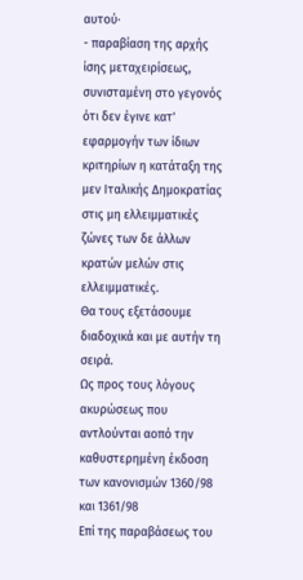αυτού·
- παραβίαση της αρχής ίσης μεταχειρίσεως, συνισταμένη στο γεγονός ότι δεν έγινε κατ' εφαρμογήν των ίδιων κριτηρίων η κατάταξη της μεν Ιταλικής Δημοκρατίας στις μη ελλειμματικές ζώνες των δε άλλων κρατών μελών στις ελλειμματικές.
Θα τους εξετάσουμε διαδοχικά και με αυτήν τη σειρά.
Ως προς τους λόγους ακυρώσεως που αντλούνται αοπό την καθυστερημένη έκδοση των κανονισμών 1360/98 και 1361/98
Επί της παραβάσεως του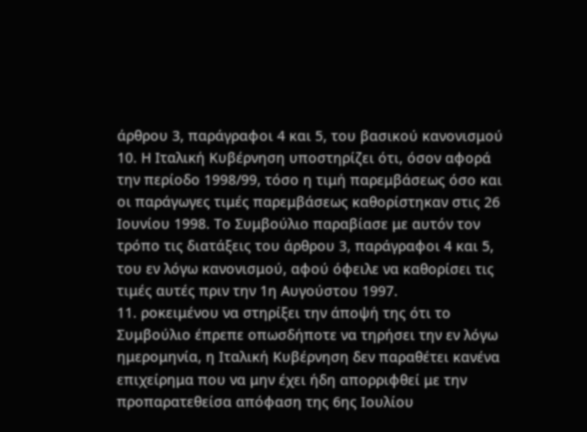άρθρου 3, παράγραφοι 4 και 5, του βασικού κανονισμού
10. Η Ιταλική Κυβέρνηση υποστηρίζει ότι, όσον αφορά την περίοδο 1998/99, τόσο η τιμή παρεμβάσεως όσο και οι παράγωγες τιμές παρεμβάσεως καθορίστηκαν στις 26 Ιουνίου 1998. Το Συμβούλιο παραβίασε με αυτόν τον τρόπο τις διατάξεις του άρθρου 3, παράγραφοι 4 και 5, του εν λόγω κανονισμού, αφού όφειλε να καθορίσει τις τιμές αυτές πριν την 1η Αυγούστου 1997.
11. ροκειμένου να στηρίξει την άποψή της ότι το Συμβούλιο έπρεπε οπωσδήποτε να τηρήσει την εν λόγω ημερομηνία, η Ιταλική Κυβέρνηση δεν παραθέτει κανένα επιχείρημα που να μην έχει ήδη απορριφθεί με την προπαρατεθείσα απόφαση της 6ης Ιουλίου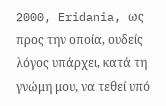2000, Eridania, ως προς την οποία, ουδείς λόγος υπάρχει, κατά τη γνώμη μου, να τεθεί υπό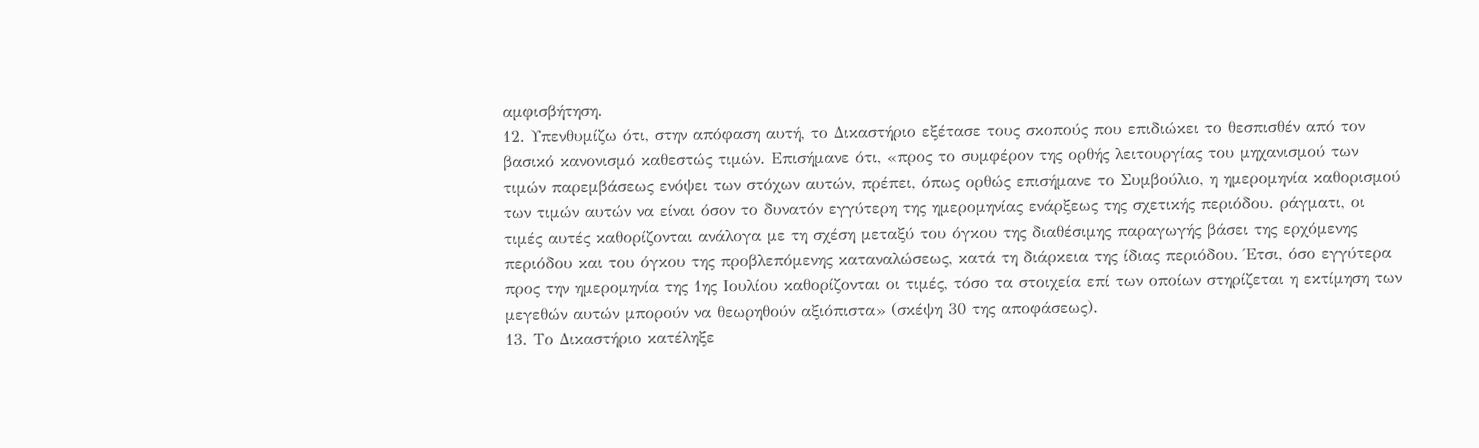αμφισβήτηση.
12. Υπενθυμίζω ότι, στην απόφαση αυτή, το Δικαστήριο εξέτασε τους σκοπούς που επιδιώκει το θεσπισθέν από τον βασικό κανονισμό καθεστώς τιμών. Επισήμανε ότι, «προς το συμφέρον της ορθής λειτουργίας του μηχανισμού των τιμών παρεμβάσεως ενόψει των στόχων αυτών, πρέπει, όπως ορθώς επισήμανε το Συμβούλιο, η ημερομηνία καθορισμού των τιμών αυτών να είναι όσον το δυνατόν εγγύτερη της ημερομηνίας ενάρξεως της σχετικής περιόδου. ράγματι, οι τιμές αυτές καθορίζονται ανάλογα με τη σχέση μεταξύ του όγκου της διαθέσιμης παραγωγής βάσει της ερχόμενης περιόδου και του όγκου της προβλεπόμενης καταναλώσεως, κατά τη διάρκεια της ίδιας περιόδου. Έτσι, όσο εγγύτερα προς την ημερομηνία της 1ης Ιουλίου καθορίζονται οι τιμές, τόσο τα στοιχεία επί των οποίων στηρίζεται η εκτίμηση των μεγεθών αυτών μπορούν να θεωρηθούν αξιόπιστα» (σκέψη 30 της αποφάσεως).
13. Το Δικαστήριο κατέληξε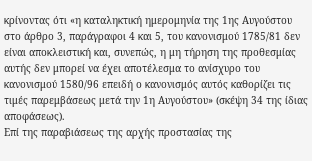κρίνοντας ότι «η καταληκτική ημερομηνία της 1ης Αυγούστου στο άρθρο 3, παράγραφοι 4 και 5, του κανονισμού 1785/81 δεν είναι αποκλειστική και, συνεπώς, η μη τήρηση της προθεσμίας αυτής δεν μπορεί να έχει αποτέλεσμα το ανίσχυρο του κανονισμού 1580/96 επειδή ο κανονισμός αυτός καθορίζει τις τιμές παρεμβάσεως μετά την 1η Αυγούστου» (σκέψη 34 της ίδιας αποφάσεως).
Επί της παραβιάσεως της αρχής προστασίας της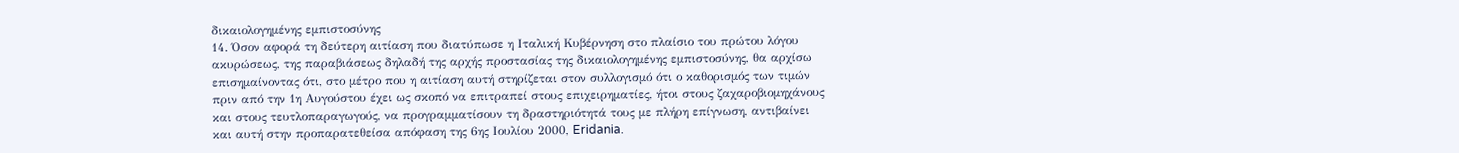δικαιολογημένης εμπιστοσύνης
14. Όσον αφορά τη δεύτερη αιτίαση που διατύπωσε η Ιταλική Κυβέρνηση στο πλαίσιο του πρώτου λόγου ακυρώσεως, της παραβιάσεως δηλαδή της αρχής προστασίας της δικαιολογημένης εμπιστοσύνης, θα αρχίσω επισημαίνοντας ότι, στο μέτρο που η αιτίαση αυτή στηρίζεται στον συλλογισμό ότι ο καθορισμός των τιμών πριν από την 1η Αυγούστου έχει ως σκοπό να επιτραπεί στους επιχειρηματίες, ήτοι στους ζαχαροβιομηχάνους και στους τευτλοπαραγωγούς, να προγραμματίσουν τη δραστηριότητά τους με πλήρη επίγνωση, αντιβαίνει και αυτή στην προπαρατεθείσα απόφαση της 6ης Ιουλίου 2000, Eridania.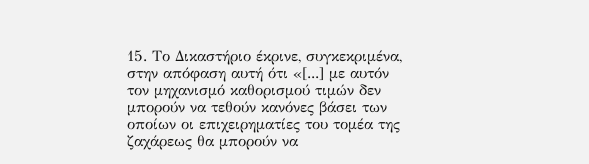15. Το Δικαστήριο έκρινε, συγκεκριμένα, στην απόφαση αυτή ότι «[...] με αυτόν τον μηχανισμό καθορισμού τιμών δεν μπορούν να τεθούν κανόνες βάσει των οποίων οι επιχειρηματίες του τομέα της ζαχάρεως θα μπορούν να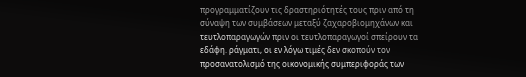προγραμματίζουν τις δραστηριότητές τους πριν από τη σύναψη των συμβάσεων μεταξύ ζαχαροβιομηχάνων και τευτλοπαραγωγών πριν οι τευτλοπαραγωγοί σπείρουν τα εδάφη. ράγματι, οι εν λόγω τιμές δεν σκοπούν τον προσανατολισμό της οικονομικής συμπεριφοράς των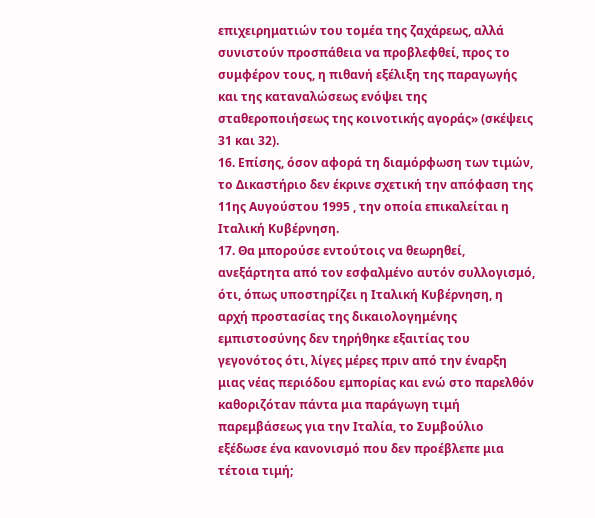επιχειρηματιών του τομέα της ζαχάρεως, αλλά συνιστούν προσπάθεια να προβλεφθεί, προς το συμφέρον τους, η πιθανή εξέλιξη της παραγωγής και της καταναλώσεως ενόψει της σταθεροποιήσεως της κοινοτικής αγοράς» (σκέψεις 31 και 32).
16. Επίσης, όσον αφορά τη διαμόρφωση των τιμών, το Δικαστήριο δεν έκρινε σχετική την απόφαση της 11ης Αυγούστου 1995 , την οποία επικαλείται η Ιταλική Κυβέρνηση.
17. Θα μπορούσε εντούτοις να θεωρηθεί, ανεξάρτητα από τον εσφαλμένο αυτόν συλλογισμό, ότι, όπως υποστηρίζει η Ιταλική Κυβέρνηση, η αρχή προστασίας της δικαιολογημένης εμπιστοσύνης δεν τηρήθηκε εξαιτίας του γεγονότος ότι, λίγες μέρες πριν από την έναρξη μιας νέας περιόδου εμπορίας και ενώ στο παρελθόν καθοριζόταν πάντα μια παράγωγη τιμή παρεμβάσεως για την Ιταλία, το Συμβούλιο εξέδωσε ένα κανονισμό που δεν προέβλεπε μια τέτοια τιμή;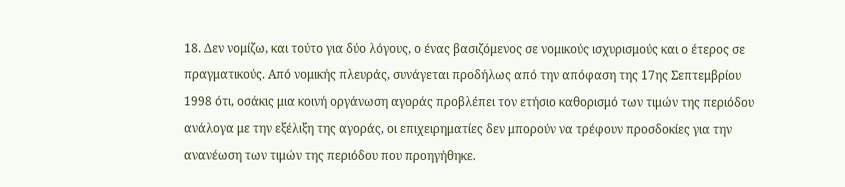18. Δεν νομίζω, και τούτο για δύο λόγους, ο ένας βασιζόμενος σε νομικούς ισχυρισμούς και ο έτερος σε πραγματικούς. Από νομικής πλευράς, συνάγεται προδήλως από την απόφαση της 17ης Σεπτεμβρίου 1998 ότι, οσάκις μια κοινή οργάνωση αγοράς προβλέπει τον ετήσιο καθορισμό των τιμών της περιόδου ανάλογα με την εξέλιξη της αγοράς, οι επιχειρηματίες δεν μπορούν να τρέφουν προσδοκίες για την ανανέωση των τιμών της περιόδου που προηγήθηκε.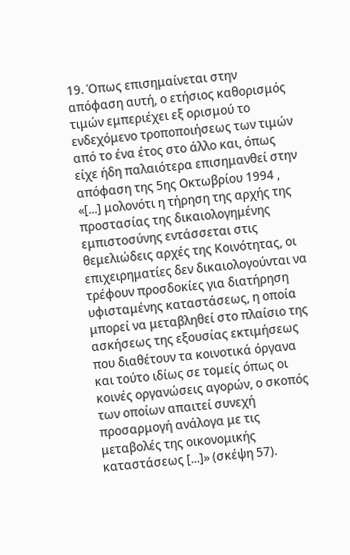19. Όπως επισημαίνεται στην απόφαση αυτή, ο ετήσιος καθορισμός τιμών εμπεριέχει εξ ορισμού το ενδεχόμενο τροποποιήσεως των τιμών από το ένα έτος στο άλλο και, όπως είχε ήδη παλαιότερα επισημανθεί στην απόφαση της 5ης Οκτωβρίου 1994 , «[...] μολονότι η τήρηση της αρχής της προστασίας της δικαιολογημένης εμπιστοσύνης εντάσσεται στις θεμελιώδεις αρχές της Κοινότητας, οι επιχειρηματίες δεν δικαιολογούνται να τρέφουν προσδοκίες για διατήρηση υφισταμένης καταστάσεως, η οποία μπορεί να μεταβληθεί στο πλαίσιο της ασκήσεως της εξουσίας εκτιμήσεως που διαθέτουν τα κοινοτικά όργανα και τούτο ιδίως σε τομείς όπως οι κοινές οργανώσεις αγορών, ο σκοπός των οποίων απαιτεί συνεχή προσαρμογή ανάλογα με τις μεταβολές της οικονομικής καταστάσεως [...]» (σκέψη 57).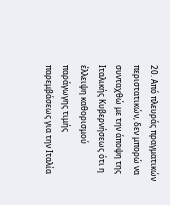20. Από πλευράς πραγματικών περιστατικών, δεν μπορώ να συνταχθώ με την άποψη της Ιταλικής Κυβερνήσεως ότι η έλλειψη καθορισμού παράγωγης τιμής παρεμβάσεως για την Ιταλία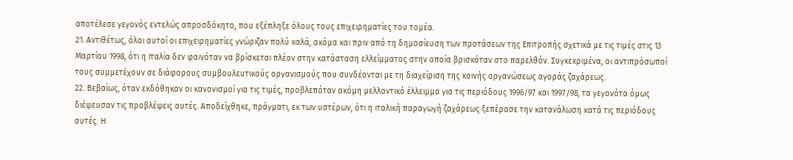αποτέλεσε γεγονός εντελώς απροσδόκητο, που εξέπληξε όλους τους επιχειρηματίες του τομέα.
21. Αντιθέτως, όλοι αυτοί οι επιχειρηματίες γνώριζαν πολύ καλά, ακόμα και πριν από τη δημοσίευση των προτάσεων της Επιτροπής σχετικά με τις τιμές στις 13 Μαρτίου 1998, ότι η Ιταλία δεν φαινόταν να βρίσκεται πλέον στην κατάσταση ελλείμματος στην οποία βρισκόταν στο παρελθόν. Συγκεκριμένα, οι αντιπρόσωποί τους συμμετέχουν σε διάφορους συμβουλευτικούς οργανισμούς που συνδέονται με τη διαχείριση της κοινής οργανώσεως αγοράς ζαχάρεως.
22. Βεβαίως, όταν εκδόθηκαν οι κανονισμοί για τις τιμές, προβλεπόταν ακόμη μελλοντικό έλλειμμα για τις περιόδους 1996/97 και 1997/98, τα γεγονότα όμως διέψευσαν τις προβλέψεις αυτές. Αποδείχθηκε, πράγματι, εκ των υστέρων, ότι η ιταλική παραγωγή ζαχάρεως ξεπέρασε την κατανάλωση κατά τις περιόδους αυτές. Η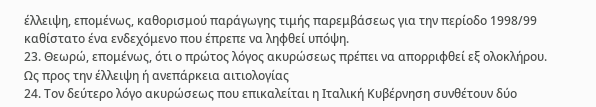έλλειψη, επομένως, καθορισμού παράγωγης τιμής παρεμβάσεως για την περίοδο 1998/99 καθίστατο ένα ενδεχόμενο που έπρεπε να ληφθεί υπόψη.
23. Θεωρώ, επομένως, ότι ο πρώτος λόγος ακυρώσεως πρέπει να απορριφθεί εξ ολοκλήρου.
Ως προς την έλλειψη ή ανεπάρκεια αιτιολογίας
24. Τον δεύτερο λόγο ακυρώσεως που επικαλείται η Ιταλική Κυβέρνηση συνθέτουν δύο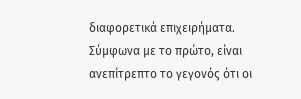διαφορετικά επιχειρήματα. Σύμφωνα με το πρώτο, είναι ανεπίτρεπτο το γεγονός ότι οι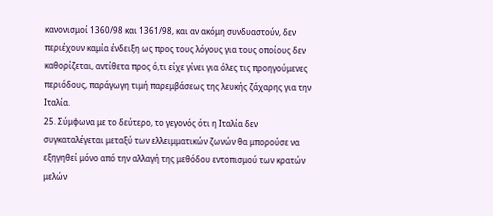κανονισμοί 1360/98 και 1361/98, και αν ακόμη συνδυαστούν, δεν περιέχουν καμία ένδειξη ως προς τους λόγους για τους οποίους δεν καθορίζεται, αντίθετα προς ό,τι είχε γίνει για όλες τις προηγούμενες περιόδους, παράγωγη τιμή παρεμβάσεως της λευκής ζάχαρης για την Ιταλία.
25. Σύμφωνα με το δεύτερο, το γεγονός ότι η Ιταλία δεν συγκαταλέγεται μεταξύ των ελλειμματικών ζωνών θα μπορούσε να εξηγηθεί μόνο από την αλλαγή της μεθόδου εντοπισμού των κρατών μελών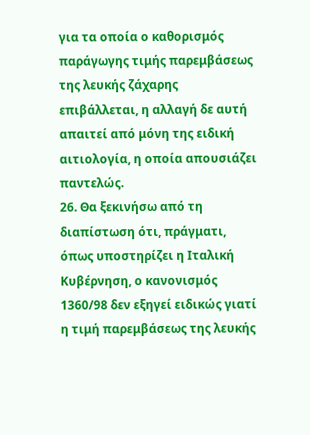για τα οποία ο καθορισμός παράγωγης τιμής παρεμβάσεως της λευκής ζάχαρης επιβάλλεται, η αλλαγή δε αυτή απαιτεί από μόνη της ειδική αιτιολογία, η οποία απουσιάζει παντελώς.
26. Θα ξεκινήσω από τη διαπίστωση ότι, πράγματι, όπως υποστηρίζει η Ιταλική Κυβέρνηση, ο κανονισμός 1360/98 δεν εξηγεί ειδικώς γιατί η τιμή παρεμβάσεως της λευκής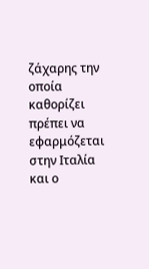ζάχαρης την οποία καθορίζει πρέπει να εφαρμόζεται στην Ιταλία και ο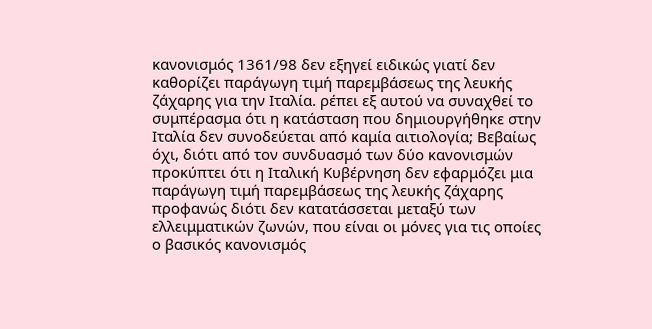κανονισμός 1361/98 δεν εξηγεί ειδικώς γιατί δεν καθορίζει παράγωγη τιμή παρεμβάσεως της λευκής ζάχαρης για την Ιταλία. ρέπει εξ αυτού να συναχθεί το συμπέρασμα ότι η κατάσταση που δημιουργήθηκε στην Ιταλία δεν συνοδεύεται από καμία αιτιολογία; Βεβαίως όχι, διότι από τον συνδυασμό των δύο κανονισμών προκύπτει ότι η Ιταλική Κυβέρνηση δεν εφαρμόζει μια παράγωγη τιμή παρεμβάσεως της λευκής ζάχαρης προφανώς διότι δεν κατατάσσεται μεταξύ των ελλειμματικών ζωνών, που είναι οι μόνες για τις οποίες ο βασικός κανονισμός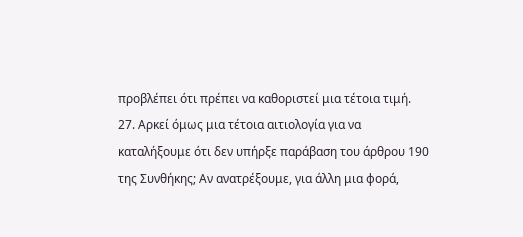προβλέπει ότι πρέπει να καθοριστεί μια τέτοια τιμή.
27. Αρκεί όμως μια τέτοια αιτιολογία για να καταλήξουμε ότι δεν υπήρξε παράβαση του άρθρου 190 της Συνθήκης; Αν ανατρέξουμε, για άλλη μια φορά,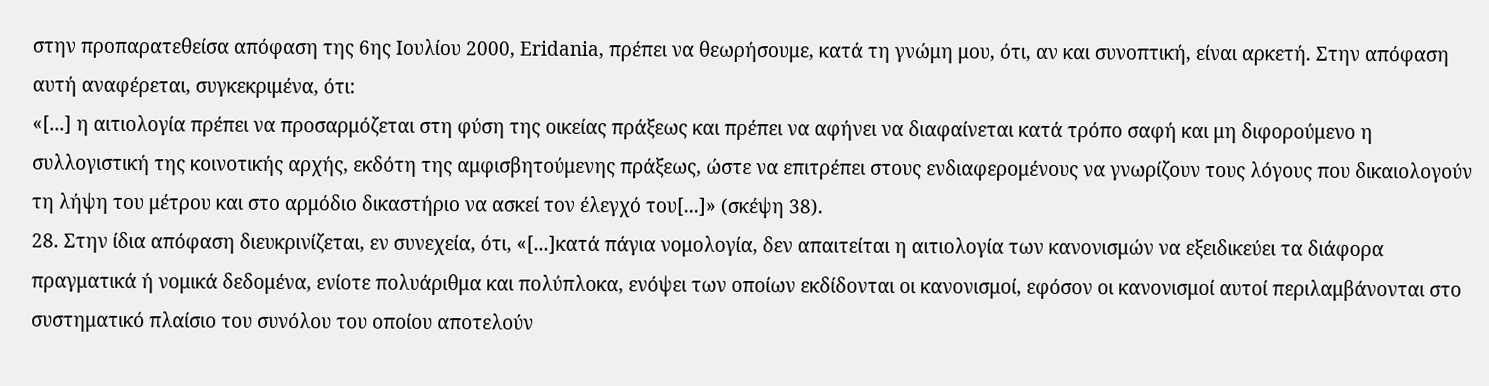στην προπαρατεθείσα απόφαση της 6ης Ιουλίου 2000, Eridania, πρέπει να θεωρήσουμε, κατά τη γνώμη μου, ότι, αν και συνοπτική, είναι αρκετή. Στην απόφαση αυτή αναφέρεται, συγκεκριμένα, ότι:
«[...] η αιτιολογία πρέπει να προσαρμόζεται στη φύση της οικείας πράξεως και πρέπει να αφήνει να διαφαίνεται κατά τρόπο σαφή και μη διφορούμενο η συλλογιστική της κοινοτικής αρχής, εκδότη της αμφισβητούμενης πράξεως, ώστε να επιτρέπει στους ενδιαφερομένους να γνωρίζουν τους λόγους που δικαιολογούν τη λήψη του μέτρου και στο αρμόδιο δικαστήριο να ασκεί τον έλεγχό του[...]» (σκέψη 38).
28. Στην ίδια απόφαση διευκρινίζεται, εν συνεχεία, ότι, «[...]κατά πάγια νομολογία, δεν απαιτείται η αιτιολογία των κανονισμών να εξειδικεύει τα διάφορα πραγματικά ή νομικά δεδομένα, ενίοτε πολυάριθμα και πολύπλοκα, ενόψει των οποίων εκδίδονται οι κανονισμοί, εφόσον οι κανονισμοί αυτοί περιλαμβάνονται στο συστηματικό πλαίσιο του συνόλου του οποίου αποτελούν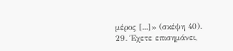μέρος [...]» (σκέψη 40).
29. Έχετε επισημάνει,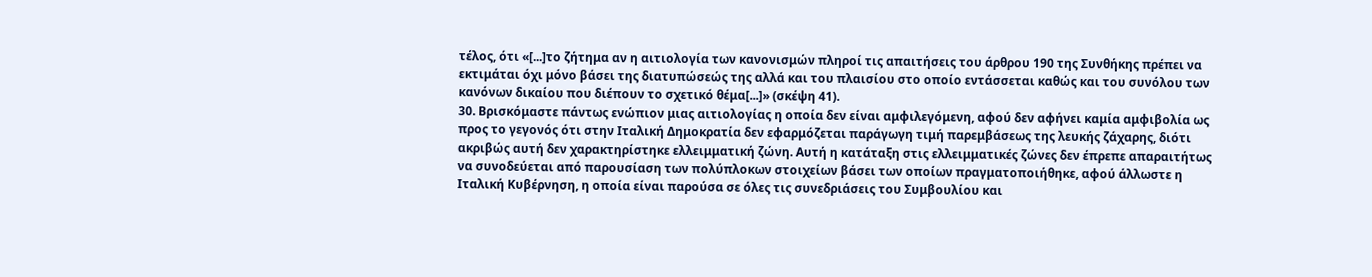τέλος, ότι «[...]το ζήτημα αν η αιτιολογία των κανονισμών πληροί τις απαιτήσεις του άρθρου 190 της Συνθήκης πρέπει να εκτιμάται όχι μόνο βάσει της διατυπώσεώς της αλλά και του πλαισίου στο οποίο εντάσσεται καθώς και του συνόλου των κανόνων δικαίου που διέπουν το σχετικό θέμα[...]» (σκέψη 41).
30. Βρισκόμαστε πάντως ενώπιον μιας αιτιολογίας η οποία δεν είναι αμφιλεγόμενη, αφού δεν αφήνει καμία αμφιβολία ως προς το γεγονός ότι στην Ιταλική Δημοκρατία δεν εφαρμόζεται παράγωγη τιμή παρεμβάσεως της λευκής ζάχαρης, διότι ακριβώς αυτή δεν χαρακτηρίστηκε ελλειμματική ζώνη. Αυτή η κατάταξη στις ελλειμματικές ζώνες δεν έπρεπε απαραιτήτως να συνοδεύεται από παρουσίαση των πολύπλοκων στοιχείων βάσει των οποίων πραγματοποιήθηκε, αφού άλλωστε η Ιταλική Κυβέρνηση, η οποία είναι παρούσα σε όλες τις συνεδριάσεις του Συμβουλίου και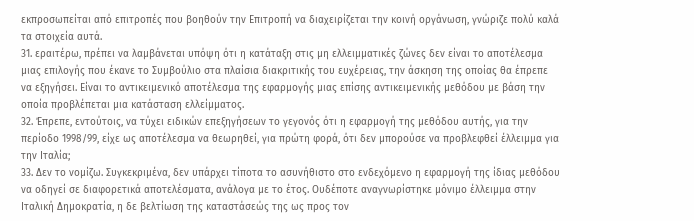εκπροσωπείται από επιτροπές που βοηθούν την Επιτροπή να διαχειρίζεται την κοινή οργάνωση, γνώριζε πολύ καλά τα στοιχεία αυτά.
31. εραιτέρω, πρέπει να λαμβάνεται υπόψη ότι η κατάταξη στις μη ελλειμματικές ζώνες δεν είναι το αποτέλεσμα μιας επιλογής που έκανε το Συμβούλιο στα πλαίσια διακριτικής του ευχέρειας, την άσκηση της οποίας θα έπρεπε να εξηγήσει. Είναι το αντικειμενικό αποτέλεσμα της εφαρμογής μιας επίσης αντικειμενικής μεθόδου με βάση την οποία προβλέπεται μια κατάσταση ελλείμματος.
32. Έπρεπε, εντούτοις, να τύχει ειδικών επεξηγήσεων το γεγονός ότι η εφαρμογή της μεθόδου αυτής, για την περίοδο 1998/99, είχε ως αποτέλεσμα να θεωρηθεί, για πρώτη φορά, ότι δεν μπορούσε να προβλεφθεί έλλειμμα για την Ιταλία;
33. Δεν το νομίζω. Συγκεκριμένα, δεν υπάρχει τίποτα το ασυνήθιστο στο ενδεχόμενο η εφαρμογή της ίδιας μεθόδου να οδηγεί σε διαφορετικά αποτελέσματα, ανάλογα με το έτος. Ουδέποτε αναγνωρίστηκε μόνιμο έλλειμμα στην Ιταλική Δημοκρατία, η δε βελτίωση της καταστάσεώς της ως προς τον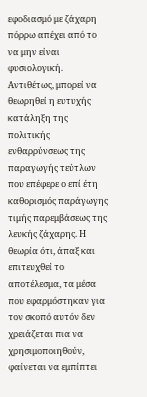εφοδιασμό με ζάχαρη πόρρω απέχει από το να μην είναι φυσιολογική. Αντιθέτως, μπορεί να θεωρηθεί η ευτυχής κατάληξη της πολιτικής ενθαρρύνσεως της παραγωγής τεύτλων που επέφερε ο επί έτη καθορισμός παράγωγης τιμής παρεμβάσεως της λευκής ζάχαρης. Η θεωρία ότι, άπαξ και επιτευχθεί το αποτέλεσμα, τα μέσα που εφαρμόστηκαν για τον σκοπό αυτόν δεν χρειάζεται πια να χρησιμοποιηθούν, φαίνεται να εμπίπτει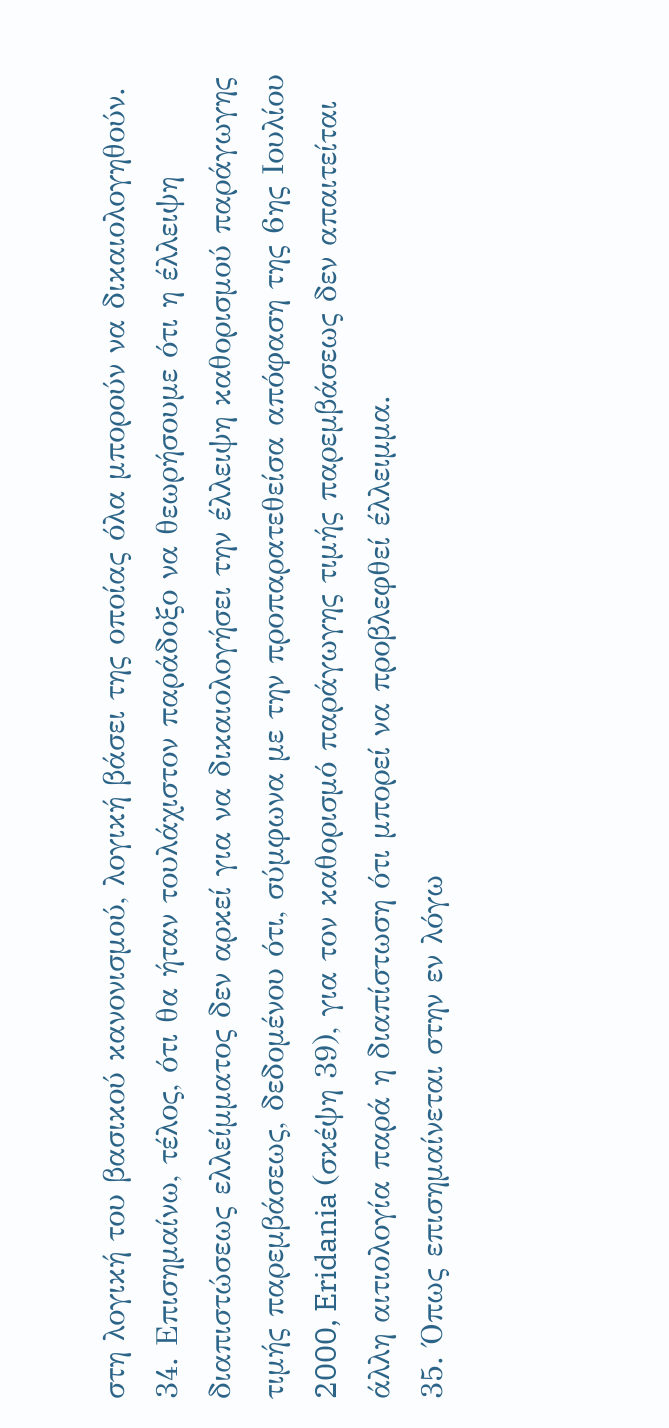στη λογική του βασικού κανονισμού, λογική βάσει της οποίας όλα μπορούν να δικαιολογηθούν.
34. Επισημαίνω, τέλος, ότι θα ήταν τουλάχιστον παράδοξο να θεωρήσουμε ότι η έλλειψη διαπιστώσεως ελλείμματος δεν αρκεί για να δικαιολογήσει την έλλειψη καθορισμού παράγωγης τιμής παρεμβάσεως, δεδομένου ότι, σύμφωνα με την προπαρατεθείσα απόφαση της 6ης Ιουλίου 2000, Eridania (σκέψη 39), για τον καθορισμό παράγωγης τιμής παρεμβάσεως δεν απαιτείται άλλη αιτιολογία παρά η διαπίστωση ότι μπορεί να προβλεφθεί έλλειμμα.
35. Όπως επισημαίνεται στην εν λόγω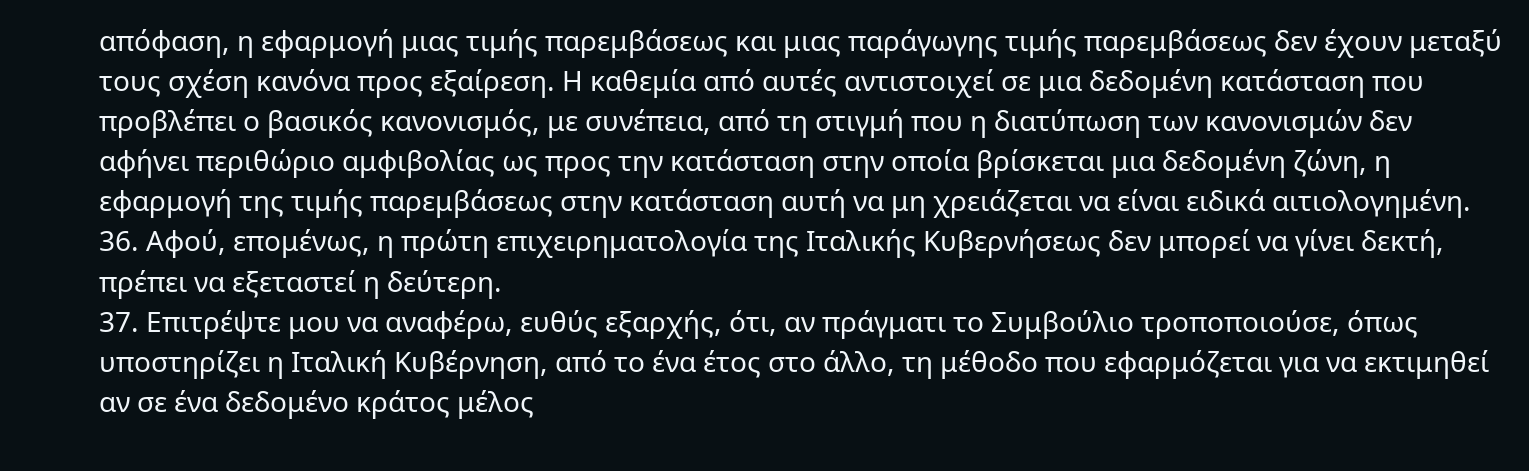απόφαση, η εφαρμογή μιας τιμής παρεμβάσεως και μιας παράγωγης τιμής παρεμβάσεως δεν έχουν μεταξύ τους σχέση κανόνα προς εξαίρεση. Η καθεμία από αυτές αντιστοιχεί σε μια δεδομένη κατάσταση που προβλέπει ο βασικός κανονισμός, με συνέπεια, από τη στιγμή που η διατύπωση των κανονισμών δεν αφήνει περιθώριο αμφιβολίας ως προς την κατάσταση στην οποία βρίσκεται μια δεδομένη ζώνη, η εφαρμογή της τιμής παρεμβάσεως στην κατάσταση αυτή να μη χρειάζεται να είναι ειδικά αιτιολογημένη.
36. Αφού, επομένως, η πρώτη επιχειρηματολογία της Ιταλικής Κυβερνήσεως δεν μπορεί να γίνει δεκτή, πρέπει να εξεταστεί η δεύτερη.
37. Επιτρέψτε μου να αναφέρω, ευθύς εξαρχής, ότι, αν πράγματι το Συμβούλιο τροποποιούσε, όπως υποστηρίζει η Ιταλική Κυβέρνηση, από το ένα έτος στο άλλο, τη μέθοδο που εφαρμόζεται για να εκτιμηθεί αν σε ένα δεδομένο κράτος μέλος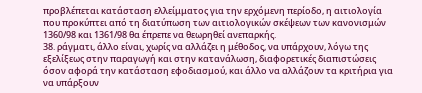προβλέπεται κατάσταση ελλείμματος για την ερχόμενη περίοδο, η αιτιολογία που προκύπτει από τη διατύπωση των αιτιολογικών σκέψεων των κανονισμών 1360/98 και 1361/98 θα έπρεπε να θεωρηθεί ανεπαρκής.
38. ράγματι, άλλο είναι, χωρίς να αλλάζει η μέθοδος, να υπάρχουν, λόγω της εξελίξεως στην παραγωγή και στην κατανάλωση, διαφορετικές διαπιστώσεις όσον αφορά την κατάσταση εφοδιασμού, και άλλο να αλλάζουν τα κριτήρια για να υπάρξουν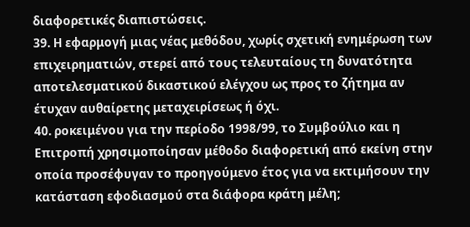διαφορετικές διαπιστώσεις.
39. Η εφαρμογή μιας νέας μεθόδου, χωρίς σχετική ενημέρωση των επιχειρηματιών, στερεί από τους τελευταίους τη δυνατότητα αποτελεσματικού δικαστικού ελέγχου ως προς το ζήτημα αν έτυχαν αυθαίρετης μεταχειρίσεως ή όχι.
40. ροκειμένου για την περίοδο 1998/99, το Συμβούλιο και η Επιτροπή χρησιμοποίησαν μέθοδο διαφορετική από εκείνη στην οποία προσέφυγαν το προηγούμενο έτος για να εκτιμήσουν την κατάσταση εφοδιασμού στα διάφορα κράτη μέλη;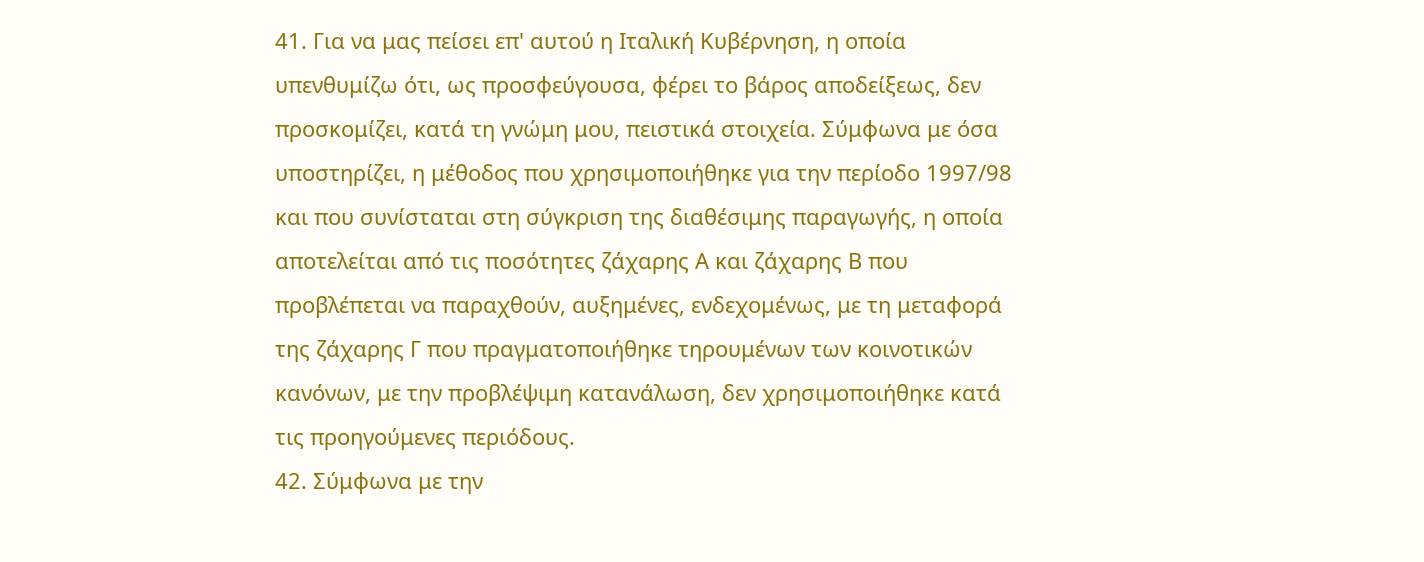41. Για να μας πείσει επ' αυτού η Ιταλική Κυβέρνηση, η οποία υπενθυμίζω ότι, ως προσφεύγουσα, φέρει το βάρος αποδείξεως, δεν προσκομίζει, κατά τη γνώμη μου, πειστικά στοιχεία. Σύμφωνα με όσα υποστηρίζει, η μέθοδος που χρησιμοποιήθηκε για την περίοδο 1997/98 και που συνίσταται στη σύγκριση της διαθέσιμης παραγωγής, η οποία αποτελείται από τις ποσότητες ζάχαρης Α και ζάχαρης Β που προβλέπεται να παραχθούν, αυξημένες, ενδεχομένως, με τη μεταφορά της ζάχαρης Γ που πραγματοποιήθηκε τηρουμένων των κοινοτικών κανόνων, με την προβλέψιμη κατανάλωση, δεν χρησιμοποιήθηκε κατά τις προηγούμενες περιόδους.
42. Σύμφωνα με την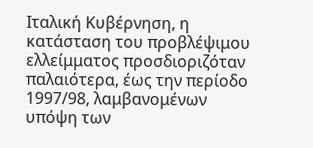Ιταλική Κυβέρνηση, η κατάσταση του προβλέψιμου ελλείμματος προσδιοριζόταν παλαιότερα, έως την περίοδο 1997/98, λαμβανομένων υπόψη των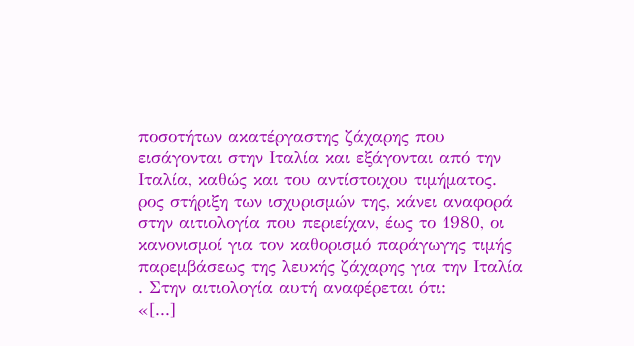ποσοτήτων ακατέργαστης ζάχαρης που εισάγονται στην Ιταλία και εξάγονται από την Ιταλία, καθώς και του αντίστοιχου τιμήματος. ρος στήριξη των ισχυρισμών της, κάνει αναφορά στην αιτιολογία που περιείχαν, έως το 1980, οι κανονισμοί για τον καθορισμό παράγωγης τιμής παρεμβάσεως της λευκής ζάχαρης για την Ιταλία . Στην αιτιολογία αυτή αναφέρεται ότι:
«[...]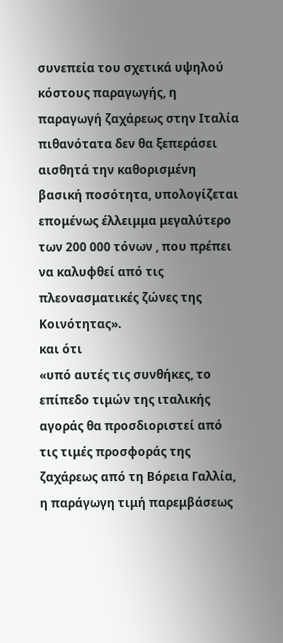συνεπεία του σχετικά υψηλού κόστους παραγωγής, η παραγωγή ζαχάρεως στην Ιταλία πιθανότατα δεν θα ξεπεράσει αισθητά την καθορισμένη βασική ποσότητα, υπολογίζεται επομένως έλλειμμα μεγαλύτερο των 200 000 τόνων , που πρέπει να καλυφθεί από τις πλεονασματικές ζώνες της Κοινότητας».
και ότι
«υπό αυτές τις συνθήκες, το επίπεδο τιμών της ιταλικής αγοράς θα προσδιοριστεί από τις τιμές προσφοράς της ζαχάρεως από τη Βόρεια Γαλλία, η παράγωγη τιμή παρεμβάσεως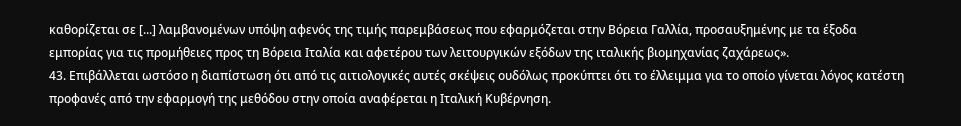καθορίζεται σε [...] λαμβανομένων υπόψη αφενός της τιμής παρεμβάσεως που εφαρμόζεται στην Βόρεια Γαλλία, προσαυξημένης με τα έξοδα εμπορίας για τις προμήθειες προς τη Βόρεια Ιταλία και αφετέρου των λειτουργικών εξόδων της ιταλικής βιομηχανίας ζαχάρεως».
43. Επιβάλλεται ωστόσο η διαπίστωση ότι από τις αιτιολογικές αυτές σκέψεις ουδόλως προκύπτει ότι το έλλειμμα για το οποίο γίνεται λόγος κατέστη προφανές από την εφαρμογή της μεθόδου στην οποία αναφέρεται η Ιταλική Κυβέρνηση.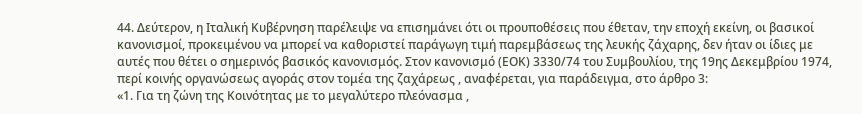44. Δεύτερον, η Ιταλική Κυβέρνηση παρέλειψε να επισημάνει ότι οι προυποθέσεις που έθεταν, την εποχή εκείνη, οι βασικοί κανονισμοί, προκειμένου να μπορεί να καθοριστεί παράγωγη τιμή παρεμβάσεως της λευκής ζάχαρης, δεν ήταν οι ίδιες με αυτές που θέτει ο σημερινός βασικός κανονισμός. Στον κανονισμό (ΕΟΚ) 3330/74 του Συμβουλίου, της 19ης Δεκεμβρίου 1974, περί κοινής οργανώσεως αγοράς στον τομέα της ζαχάρεως , αναφέρεται, για παράδειγμα, στο άρθρο 3:
«1. Για τη ζώνη της Κοινότητας με το μεγαλύτερο πλεόνασμα ,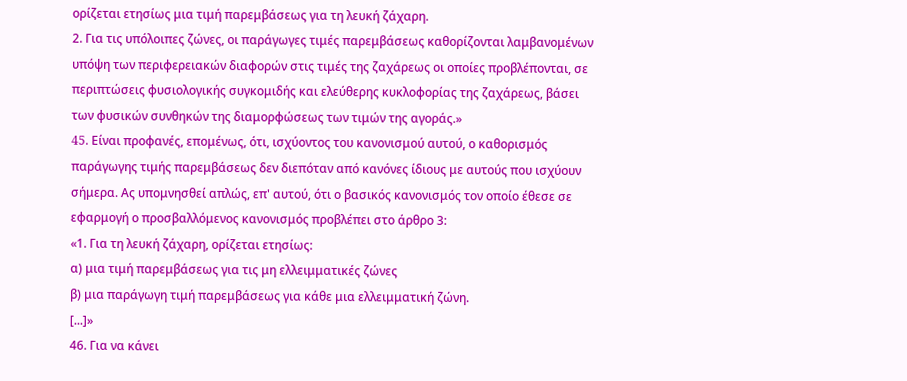ορίζεται ετησίως μια τιμή παρεμβάσεως για τη λευκή ζάχαρη.
2. Για τις υπόλοιπες ζώνες, οι παράγωγες τιμές παρεμβάσεως καθορίζονται λαμβανομένων υπόψη των περιφερειακών διαφορών στις τιμές της ζαχάρεως οι οποίες προβλέπονται, σε περιπτώσεις φυσιολογικής συγκομιδής και ελεύθερης κυκλοφορίας της ζαχάρεως, βάσει των φυσικών συνθηκών της διαμορφώσεως των τιμών της αγοράς.»
45. Eίναι προφανές, επομένως, ότι, ισχύοντος του κανονισμού αυτού, ο καθορισμός παράγωγης τιμής παρεμβάσεως δεν διεπόταν από κανόνες ίδιους με αυτούς που ισχύουν σήμερα. Ας υπομνησθεί απλώς, επ' αυτού, ότι ο βασικός κανονισμός τον οποίο έθεσε σε εφαρμογή ο προσβαλλόμενος κανονισμός προβλέπει στο άρθρο 3:
«1. Για τη λευκή ζάχαρη, ορίζεται ετησίως:
α) μια τιμή παρεμβάσεως για τις μη ελλειμματικές ζώνες
β) μια παράγωγη τιμή παρεμβάσεως για κάθε μια ελλειμματική ζώνη.
[...]»
46. Για να κάνει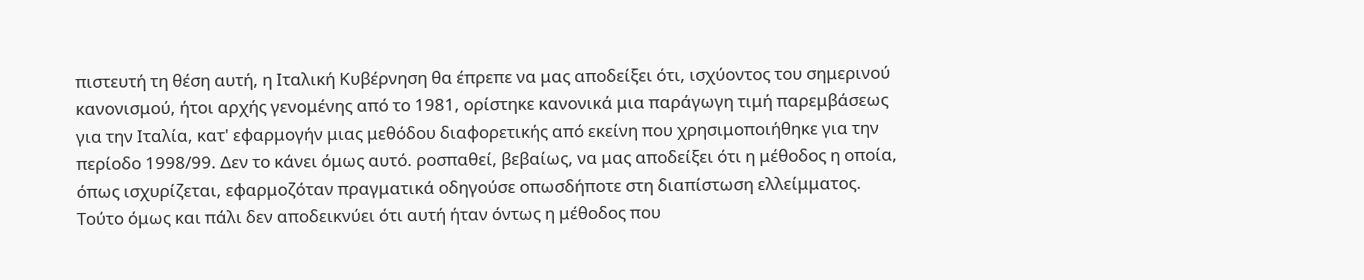πιστευτή τη θέση αυτή, η Ιταλική Κυβέρνηση θα έπρεπε να μας αποδείξει ότι, ισχύοντος του σημερινού κανονισμού, ήτοι αρχής γενομένης από το 1981, ορίστηκε κανονικά μια παράγωγη τιμή παρεμβάσεως για την Ιταλία, κατ' εφαρμογήν μιας μεθόδου διαφορετικής από εκείνη που χρησιμοποιήθηκε για την περίοδο 1998/99. Δεν το κάνει όμως αυτό. ροσπαθεί, βεβαίως, να μας αποδείξει ότι η μέθοδος η οποία, όπως ισχυρίζεται, εφαρμοζόταν πραγματικά οδηγούσε οπωσδήποτε στη διαπίστωση ελλείμματος. Τούτο όμως και πάλι δεν αποδεικνύει ότι αυτή ήταν όντως η μέθοδος που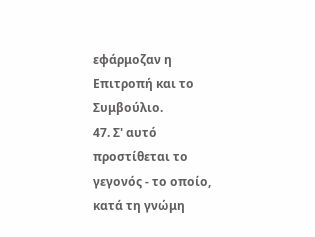εφάρμοζαν η Επιτροπή και το Συμβούλιο.
47. Σ' αυτό προστίθεται το γεγονός - το οποίο, κατά τη γνώμη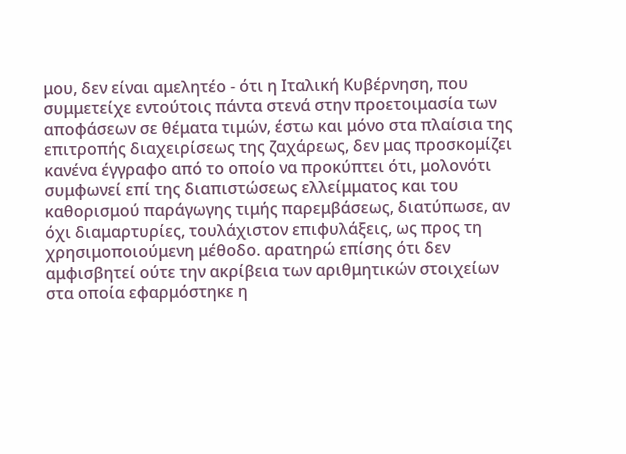μου, δεν είναι αμελητέο - ότι η Ιταλική Κυβέρνηση, που συμμετείχε εντούτοις πάντα στενά στην προετοιμασία των αποφάσεων σε θέματα τιμών, έστω και μόνο στα πλαίσια της επιτροπής διαχειρίσεως της ζαχάρεως, δεν μας προσκομίζει κανένα έγγραφο από το οποίο να προκύπτει ότι, μολονότι συμφωνεί επί της διαπιστώσεως ελλείμματος και του καθορισμού παράγωγης τιμής παρεμβάσεως, διατύπωσε, αν όχι διαμαρτυρίες, τουλάχιστον επιφυλάξεις, ως προς τη χρησιμοποιούμενη μέθοδο. αρατηρώ επίσης ότι δεν αμφισβητεί ούτε την ακρίβεια των αριθμητικών στοιχείων στα οποία εφαρμόστηκε η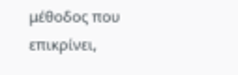μέθοδος που επικρίνει,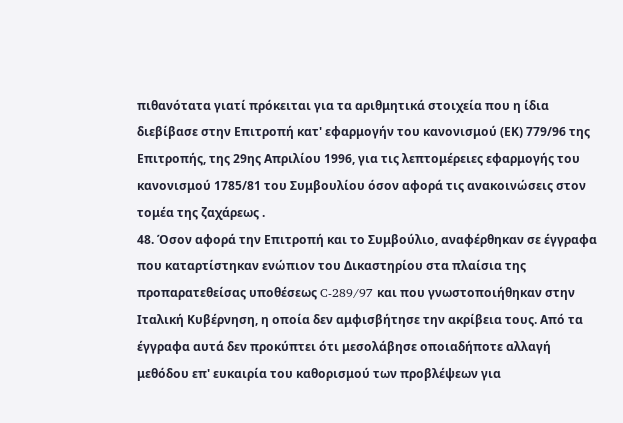πιθανότατα γιατί πρόκειται για τα αριθμητικά στοιχεία που η ίδια διεβίβασε στην Επιτροπή κατ' εφαρμογήν του κανονισμού (ΕΚ) 779/96 της Επιτροπής, της 29ης Απριλίου 1996, για τις λεπτομέρειες εφαρμογής του κανονισμού 1785/81 του Συμβουλίου όσον αφορά τις ανακοινώσεις στον τομέα της ζαχάρεως .
48. Όσον αφορά την Επιτροπή και το Συμβούλιο, αναφέρθηκαν σε έγγραφα που καταρτίστηκαν ενώπιον του Δικαστηρίου στα πλαίσια της προπαρατεθείσας υποθέσεως C-289/97 και που γνωστοποιήθηκαν στην Ιταλική Κυβέρνηση, η οποία δεν αμφισβήτησε την ακρίβεια τους. Από τα έγγραφα αυτά δεν προκύπτει ότι μεσολάβησε οποιαδήποτε αλλαγή μεθόδου επ' ευκαιρία του καθορισμού των προβλέψεων για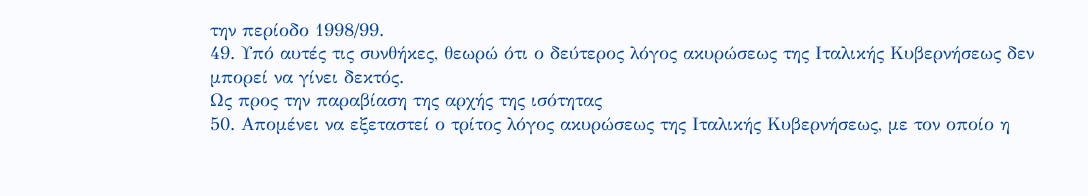την περίοδο 1998/99.
49. Υπό αυτές τις συνθήκες, θεωρώ ότι ο δεύτερος λόγος ακυρώσεως της Ιταλικής Κυβερνήσεως δεν μπορεί να γίνει δεκτός.
Ως προς την παραβίαση της αρχής της ισότητας
50. Απομένει να εξεταστεί ο τρίτος λόγος ακυρώσεως της Ιταλικής Κυβερνήσεως, με τον οποίο η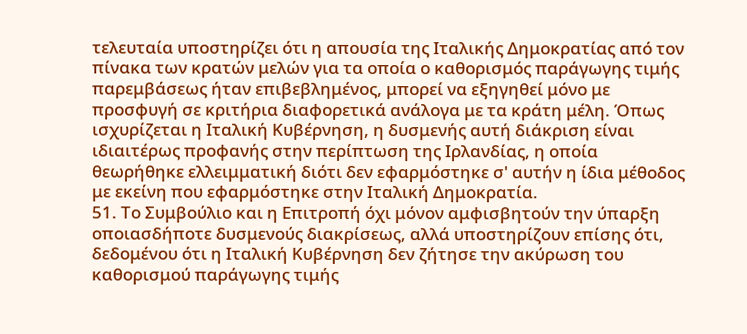τελευταία υποστηρίζει ότι η απουσία της Ιταλικής Δημοκρατίας από τον πίνακα των κρατών μελών για τα οποία ο καθορισμός παράγωγης τιμής παρεμβάσεως ήταν επιβεβλημένος, μπορεί να εξηγηθεί μόνο με προσφυγή σε κριτήρια διαφορετικά ανάλογα με τα κράτη μέλη. Όπως ισχυρίζεται η Ιταλική Κυβέρνηση, η δυσμενής αυτή διάκριση είναι ιδιαιτέρως προφανής στην περίπτωση της Ιρλανδίας, η οποία θεωρήθηκε ελλειμματική διότι δεν εφαρμόστηκε σ' αυτήν η ίδια μέθοδος με εκείνη που εφαρμόστηκε στην Ιταλική Δημοκρατία.
51. Το Συμβούλιο και η Επιτροπή όχι μόνον αμφισβητούν την ύπαρξη οποιασδήποτε δυσμενούς διακρίσεως, αλλά υποστηρίζουν επίσης ότι, δεδομένου ότι η Ιταλική Κυβέρνηση δεν ζήτησε την ακύρωση του καθορισμού παράγωγης τιμής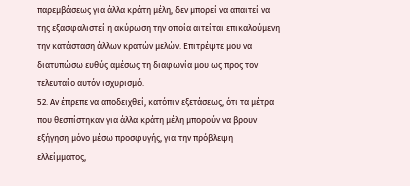παρεμβάσεως για άλλα κράτη μέλη, δεν μπορεί να απαιτεί να της εξασφαλιστεί η ακύρωση την οποία αιτείται επικαλούμενη την κατάσταση άλλων κρατών μελών. Επιτρέψτε μου να διατυπώσω ευθύς αμέσως τη διαφωνία μου ως προς τον τελευταίο αυτόν ισχυρισμό.
52. Αν έπρεπε να αποδειχθεί, κατόπιν εξετάσεως, ότι τα μέτρα που θεσπίστηκαν για άλλα κράτη μέλη μπορούν να βρουν εξήγηση μόνο μέσω προσφυγής, για την πρόβλεψη ελλείμματος,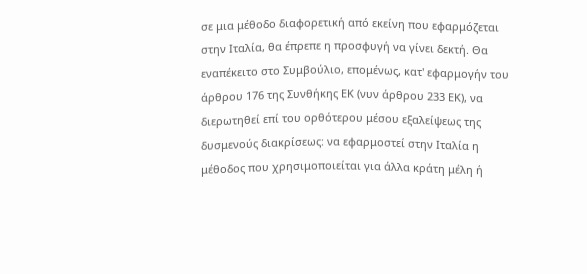σε μια μέθοδο διαφορετική από εκείνη που εφαρμόζεται στην Ιταλία, θα έπρεπε η προσφυγή να γίνει δεκτή. Θα εναπέκειτο στο Συμβούλιο, επομένως, κατ' εφαρμογήν του άρθρου 176 της Συνθήκης ΕΚ (νυν άρθρου 233 ΕΚ), να διερωτηθεί επί του ορθότερου μέσου εξαλείψεως της δυσμενούς διακρίσεως: να εφαρμοστεί στην Ιταλία η μέθοδος που χρησιμοποιείται για άλλα κράτη μέλη ή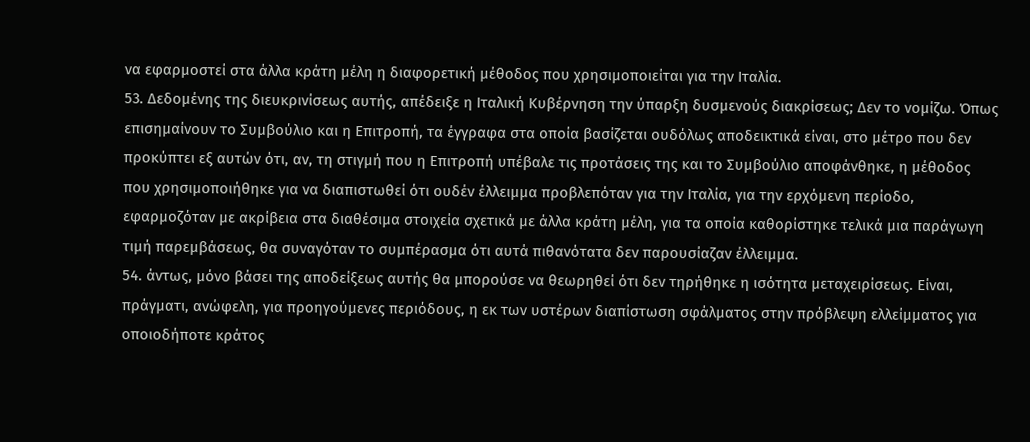να εφαρμοστεί στα άλλα κράτη μέλη η διαφορετική μέθοδος που χρησιμοποιείται για την Ιταλία.
53. Δεδομένης της διευκρινίσεως αυτής, απέδειξε η Ιταλική Κυβέρνηση την ύπαρξη δυσμενούς διακρίσεως; Δεν το νομίζω. Όπως επισημαίνουν το Συμβούλιο και η Επιτροπή, τα έγγραφα στα οποία βασίζεται ουδόλως αποδεικτικά είναι, στο μέτρο που δεν προκύπτει εξ αυτών ότι, αν, τη στιγμή που η Επιτροπή υπέβαλε τις προτάσεις της και το Συμβούλιο αποφάνθηκε, η μέθοδος που χρησιμοποιήθηκε για να διαπιστωθεί ότι ουδέν έλλειμμα προβλεπόταν για την Ιταλία, για την ερχόμενη περίοδο, εφαρμοζόταν με ακρίβεια στα διαθέσιμα στοιχεία σχετικά με άλλα κράτη μέλη, για τα οποία καθορίστηκε τελικά μια παράγωγη τιμή παρεμβάσεως, θα συναγόταν το συμπέρασμα ότι αυτά πιθανότατα δεν παρουσίαζαν έλλειμμα.
54. άντως, μόνο βάσει της αποδείξεως αυτής θα μπορούσε να θεωρηθεί ότι δεν τηρήθηκε η ισότητα μεταχειρίσεως. Είναι, πράγματι, ανώφελη, για προηγούμενες περιόδους, η εκ των υστέρων διαπίστωση σφάλματος στην πρόβλεψη ελλείμματος για οποιοδήποτε κράτος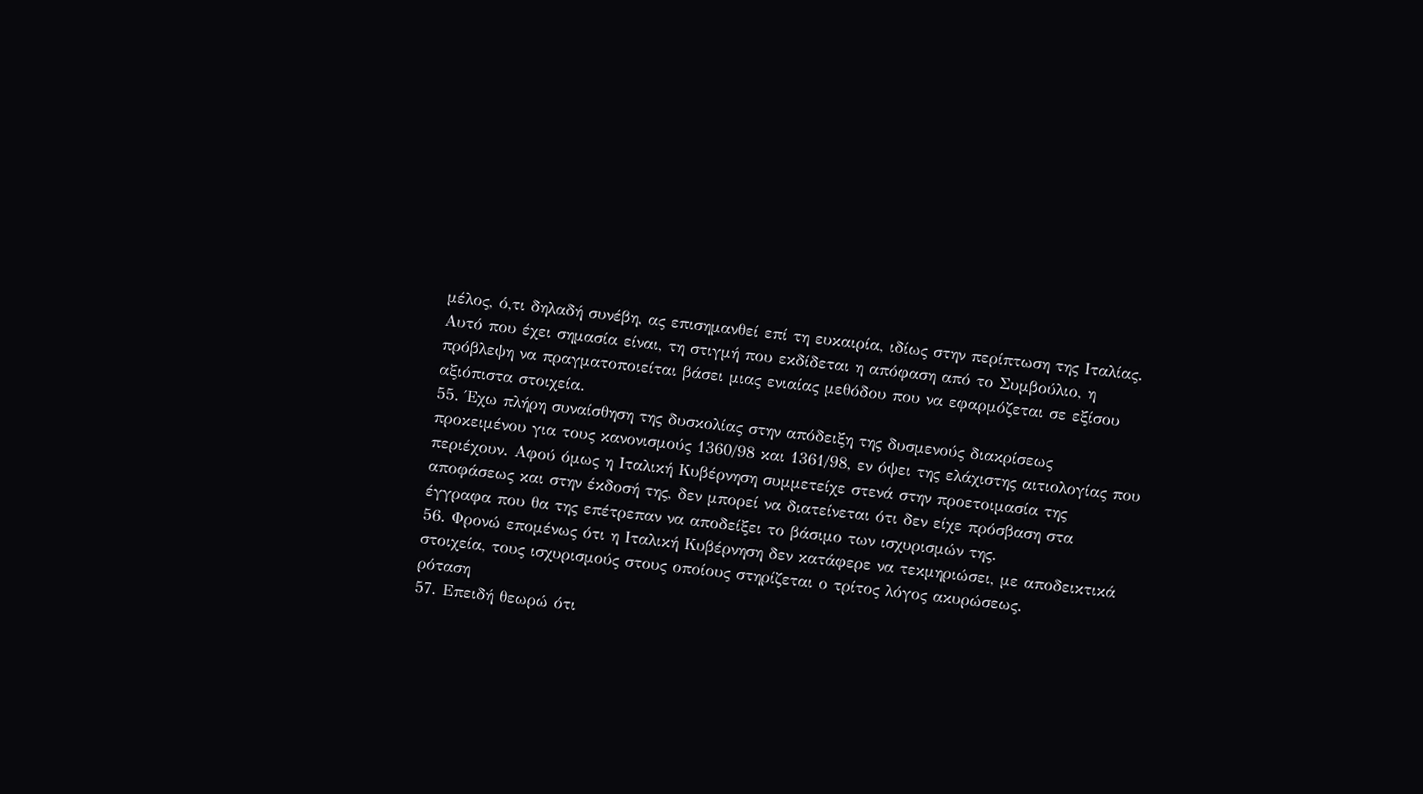μέλος, ό,τι δηλαδή συνέβη, ας επισημανθεί επί τη ευκαιρία, ιδίως στην περίπτωση της Ιταλίας. Αυτό που έχει σημασία είναι, τη στιγμή που εκδίδεται η απόφαση από το Συμβούλιο, η πρόβλεψη να πραγματοποιείται βάσει μιας ενιαίας μεθόδου που να εφαρμόζεται σε εξίσου αξιόπιστα στοιχεία.
55. Έχω πλήρη συναίσθηση της δυσκολίας στην απόδειξη της δυσμενούς διακρίσεως προκειμένου για τους κανονισμούς 1360/98 και 1361/98, εν όψει της ελάχιστης αιτιολογίας που περιέχουν. Αφού όμως η Ιταλική Κυβέρνηση συμμετείχε στενά στην προετοιμασία της αποφάσεως και στην έκδοσή της, δεν μπορεί να διατείνεται ότι δεν είχε πρόσβαση στα έγγραφα που θα της επέτρεπαν να αποδείξει το βάσιμο των ισχυρισμών της.
56. Φρονώ επομένως ότι η Ιταλική Κυβέρνηση δεν κατάφερε να τεκμηριώσει, με αποδεικτικά στοιχεία, τους ισχυρισμούς στους οποίους στηρίζεται ο τρίτος λόγος ακυρώσεως.
ρόταση
57. Επειδή θεωρώ ότι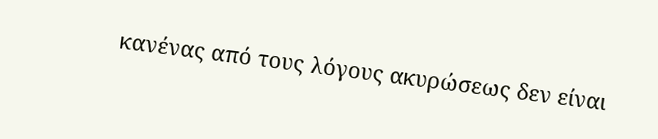κανένας από τους λόγους ακυρώσεως δεν είναι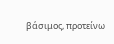βάσιμος, προτείνω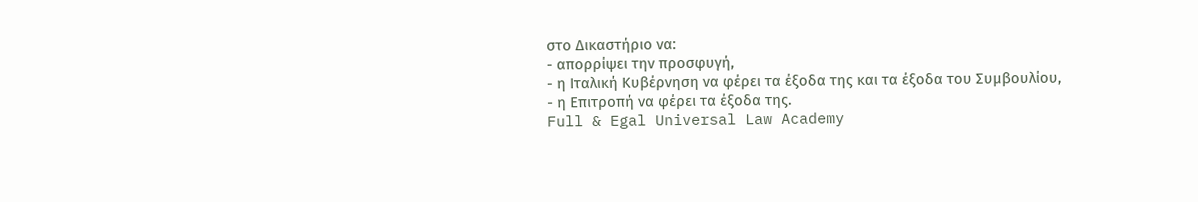στο Δικαστήριο να:
- απορρίψει την προσφυγή,
- η Ιταλική Κυβέρνηση να φέρει τα έξοδα της και τα έξοδα του Συμβουλίου,
- η Επιτροπή να φέρει τα έξοδα της.
Full & Egal Universal Law Academy